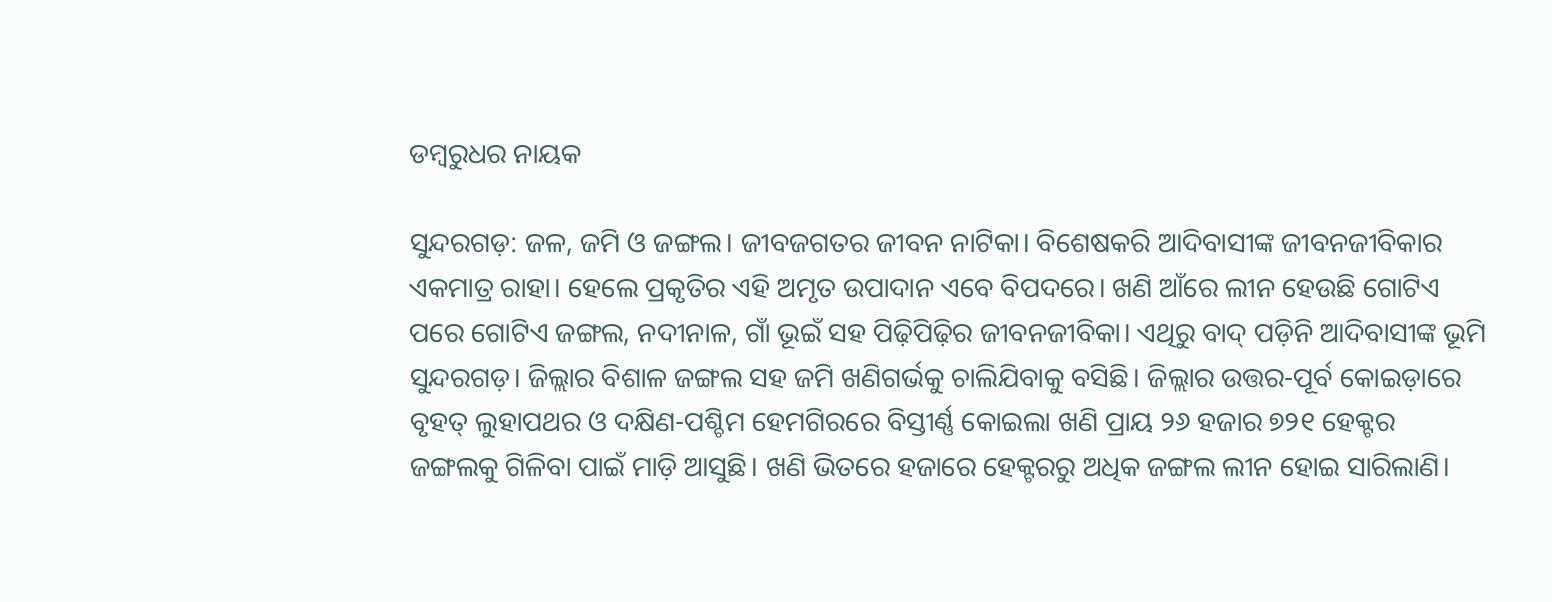ଡମ୍ବରୁଧର ନାୟକ

ସୁନ୍ଦରଗଡ଼: ଜଳ, ଜମି ଓ ଜଙ୍ଗଲ। ଜୀବଜଗତର ଜୀବନ ନାଟିକା। ବିଶେଷକରି ଆଦିବାସୀଙ୍କ ଜୀବନଜୀବିକାର ଏକମାତ୍ର ରାହା। ହେଲେ ପ୍ରକୃତିର ଏହି ଅମୃତ ଉପାଦାନ ଏବେ ବିପଦରେ। ଖଣି ଆଁରେ ଲୀନ ହେଉଛି ଗୋଟିଏ ପରେ ଗୋଟିଏ ଜଙ୍ଗଲ, ନଦୀନାଳ, ଗାଁ ଭୂଇଁ ସହ ପିଢ଼ିପିଢ଼ିର ଜୀବନଜୀବିକା। ଏଥିରୁ ବାଦ୍‌ ପଡ଼ିନି ଆଦିବାସୀଙ୍କ ଭୂମି ସୁନ୍ଦରଗଡ଼। ଜିଲ୍ଲାର ବିଶାଳ ଜଙ୍ଗଲ ସହ ଜମି ଖଣିଗର୍ଭକୁ ଚାଲିଯିବାକୁ ବସିଛି। ଜିଲ୍ଲାର ଉତ୍ତର-ପୂର୍ବ କୋଇଡ଼ାରେ ବୃହତ୍‌ ଲୁହାପଥର ଓ ଦକ୍ଷିଣ-ପଶ୍ଚିମ ହେମଗିରରେ ବିସ୍ତୀର୍ଣ୍ଣ କୋଇଲା ଖଣି ପ୍ରାୟ ୨୬ ହଜାର ୭୨୧ ହେକ୍ଟର ଜଙ୍ଗଲକୁ ଗିଳିବା ପାଇଁ ମାଡ଼ି ଆସୁଛି। ଖଣି ଭିତରେ ହଜାରେ ହେକ୍ଟରରୁ ଅଧିକ ଜଙ୍ଗଲ ଲୀନ ହୋଇ ସାରିଲାଣି।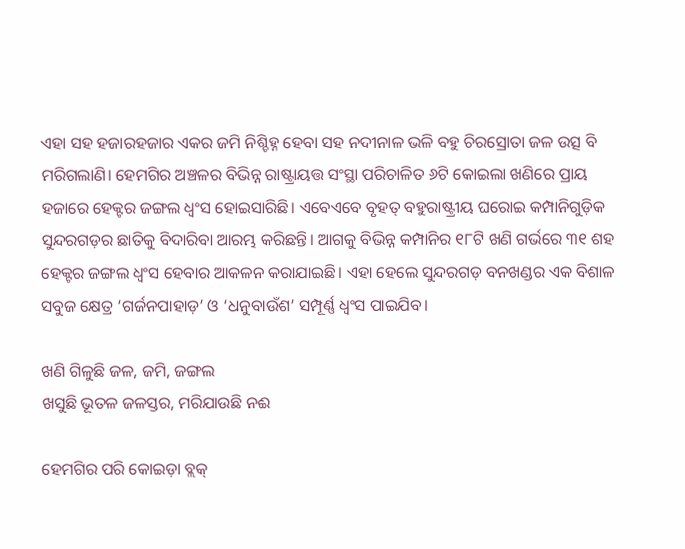ଏହା ସହ ହଜାରହଜାର ଏକର ଜମି ନିଶ୍ଚିହ୍ନ ହେବା ସହ ନଦୀନାଳ ଭଳି ବହୁ ଚିରସ୍ରୋତା ଜଳ ଉତ୍ସ ବି ମରିଗଲାଣି। ହେମଗିର ଅଞ୍ଚଳର ବିଭିନ୍ନ ରାଷ୍ଟ୍ରାୟତ୍ତ ସଂସ୍ଥା ପରିଚାଳିତ ୬ଟି କୋଇଲା ଖଣିରେ ପ୍ରାୟ ହଜାରେ ହେକ୍ଟର ଜଙ୍ଗଲ ଧ୍ବଂସ ହୋଇସାରିଛି। ଏବେଏବେ ବୃହତ୍ ବହୁରାଷ୍ଟ୍ରୀୟ ଘରୋଇ କମ୍ପାନିଗୁଡ଼ିକ ସୁନ୍ଦରଗଡ଼ର ଛାତିକୁ ବିଦାରିବା ଆରମ୍ଭ କରିଛନ୍ତି। ଆଗକୁ ବିଭିନ୍ନ କମ୍ପାନିର ୧୮ଟି ଖଣି ଗର୍ଭରେ ୩୧ ଶହ ହେକ୍ଟର ଜଙ୍ଗଲ ଧ୍ବଂସ ହେବାର ଆକଳନ କରାଯାଇଛି। ଏହା ହେଲେ ସୁନ୍ଦରଗଡ଼ ବନଖଣ୍ଡର ଏକ ବିଶାଳ ସବୁଜ କ୍ଷେତ୍ର ‘ଗର୍ଜନପାହାଡ଼’ ଓ ‘ଧନୁବାଉଁଶ’ ସମ୍ପୂର୍ଣ୍ଣ ଧ୍ବଂସ ପାଇଯିବ।

ଖଣି ଗିଳୁଛି ଜଳ, ଜମି, ଜଙ୍ଗଲ
ଖସୁଛି ଭୂତଳ ଜଳସ୍ତର, ମରିଯାଉଛି ନଈ

ହେମଗିର ପରି କୋଇଡ଼ା ବ୍ଲକ୍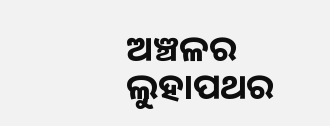ଅଞ୍ଚଳର ଲୁହାପଥର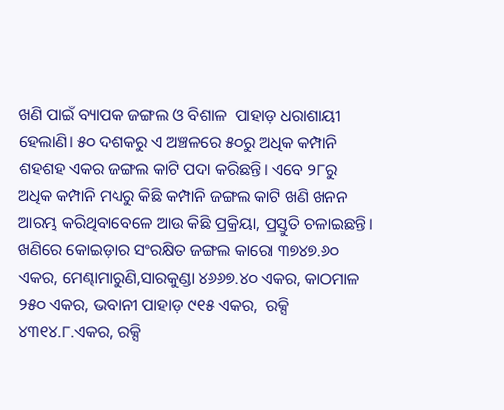ଖଣି ପାଇଁ ବ୍ୟାପକ ଜଙ୍ଗଲ ଓ ବିଶାଳ  ପାହାଡ଼ ଧରାଶାୟୀ ହେଲାଣି। ୫୦ ଦଶକରୁ ଏ ଅଞ୍ଚଳରେ ୫୦ରୁ ଅଧିକ କମ୍ପାନି ଶହଶହ ଏକର ଜଙ୍ଗଲ କାଟି ପଦା କରିଛନ୍ତି। ଏବେ ୨୮ରୁ ଅଧିକ କମ୍ପାନି ମଧ୍ୟରୁ କିଛି କମ୍ପାନି ଜଙ୍ଗଲ କାଟି ଖଣି ଖନନ ଆରମ୍ଭ କରିଥିବାବେଳେ ଆଉ କିଛି ପ୍ରକ୍ରିୟା, ପ୍ରସ୍ତୁତି ଚଳାଇଛନ୍ତି। ଖଣିରେ କୋଇଡ଼ାର ସଂରକ୍ଷିତ ଜଙ୍ଗଲ କାରୋ ୩୭୪୭.୬୦ ଏକର, ମେଣ୍ଢାମାରୁଣି,ସାରକୁଣ୍ଡା ୪୬୬୭.୪୦ ଏକର, କାଠମାଳ ୨୫୦ ଏକର, ଭବାନୀ ପାହାଡ଼ ୯୧୫ ଏକର,  ରକ୍ସି ୪୩୧୪.୮.ଏକର, ରକ୍ସି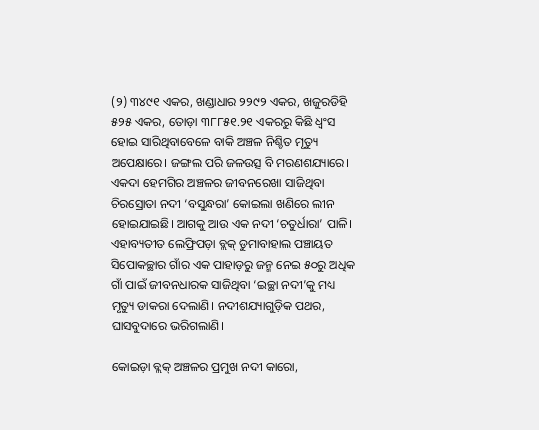(୨) ୩୪୯୧ ଏକର, ଖଣ୍ଡାଧାର ୨୨୯୨ ଏକର, ଖଜୁରଡିହି ୫୨୫ ଏକର, ତୋଡ଼ା ୩୮୮୫୧.୨୧ ଏକରରୁ କିଛି ଧ୍ବଂସ ହୋଇ ସାରିଥିବାବେଳେ ବାକି ଅଞ୍ଚଳ ନିଶ୍ଚିତ ମୃତ୍ୟୁ ଅପେକ୍ଷାରେ। ଜଙ୍ଗଲ ପରି ଜଳଉତ୍ସ ବି ମରଣଶଯ୍ୟାରେ। ଏକଦା ହେମଗିର ଅଞ୍ଚଳର ଜୀବନରେଖା ସାଜିଥିବା ଚିରସ୍ରୋତା ନଦୀ ‘ବସୁନ୍ଧରା’ କୋଇଲା ଖଣିରେ ଲୀନ ହୋଇଯାଇଛି। ଆଗକୁ ଆଉ ଏକ ନଦୀ ‘ଚତୁର୍ଧାରା’ ପାଳି। ଏହାବ୍ୟତୀତ ଲେଫ୍ରିପଡ଼ା ବ୍ଲକ୍‌ ଡୁମାବାହାଲ ପଞ୍ଚାୟତ ସିପୋକଚ୍ଛାର ଗାଁର ଏକ ପାହାଡ଼ରୁ ଜନ୍ମ ନେଇ ୫୦ରୁ ଅଧିକ ଗାଁ ପାଇଁ ଜୀବନଧାରକ ସାଜିଥିବା ‘ଇଚ୍ଛା ନଦୀ’କୁ ମଧ୍ୟ ମୃତ୍ୟୁ ଡାକରା ଦେଲାଣି। ନଦୀଶଯ୍ୟାଗୁଡ଼ିକ ପଥର, ଘାସବୁଦାରେ ଭରିଗଲାଣି।

କୋଇଡ଼ା ବ୍ଲକ୍‌ ଅଞ୍ଚଳର ପ୍ରମୁଖ ନଦୀ କାରୋ,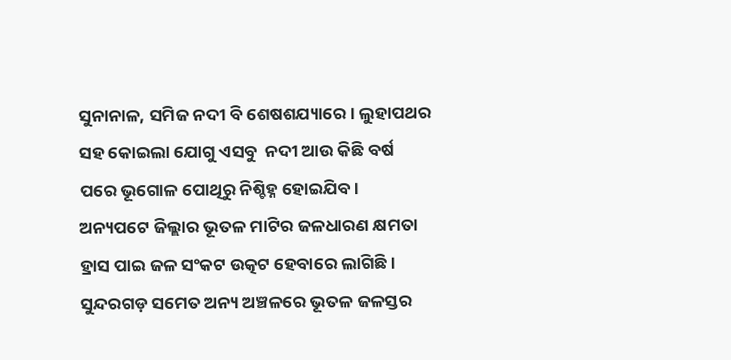ସୁନାନାଳ, ସମିଜ ନଦୀ ବି ଶେଷଶଯ୍ୟାରେ। ଲୁହାପଥର ସହ କୋଇଲା ଯୋଗୁ ଏସବୁ  ନଦୀ ଆଉ କିଛି ବର୍ଷ ପରେ ଭୂଗୋଳ ପୋଥିରୁ ନିଶ୍ଚିହ୍ନ ହୋଇଯିବ।
ଅନ୍ୟପଟେ ଜିଲ୍ଲାର ଭୂତଳ ମାଟିର ଜଳଧାରଣ କ୍ଷମତା ହ୍ରାସ ପାଇ ଜଳ ସଂକଟ ଉତ୍କଟ ହେବାରେ ଲାଗିଛି।  ସୁନ୍ଦରଗଡ଼ ସମେତ ଅନ୍ୟ ଅଞ୍ଚଳରେ ଭୂତଳ ଜଳସ୍ତର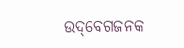ଉଦ୍‌ବେଗଜନକ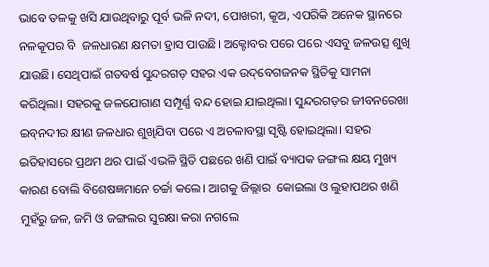ଭାବେ ତଳକୁ ଖସି ଯାଉଥିବାରୁ ପୂର୍ବ ଭଳି ନଦୀ, ପୋଖରୀ, କୂଅ, ଏପରିକି ଅନେକ ସ୍ଥାନରେ ନଳକୂପର ବି  ଜଳଧାରଣ କ୍ଷମତା ହ୍ରାସ ପାଉଛି। ଅକ୍ଟୋବର ପରେ ପରେ ଏସବୁ ଜଳଉତ୍ସ ଶୁଖି ଯାଉଛି। ସେଥିପାଇଁ ଗତବର୍ଷ ସୁନ୍ଦରଗଡ଼ ସହର ଏକ ଉଦ୍‌ବେଗଜନକ ସ୍ଥିତିକୁ ସାମନା କରିଥିଲା। ସହରକୁ ଜଳଯୋଗାଣ ସମ୍ପୂର୍ଣ୍ଣ ବନ୍ଦ ହୋଇ ଯାଇଥିଲା। ସୁନ୍ଦରଗଡ଼ର ଜୀବନରେଖା ଇବ୍‌ନଦୀର କ୍ଷୀଣ ଜଳଧାର ଶୁଖିଯିବା ପରେ ଏ ଅଚଳାବସ୍ଥା ସୃଷ୍ଟି ହୋଇଥିଲା। ସହର ଇତିହାସରେ ପ୍ରଥମ ଥର ପାଇଁ ଏଭଳି ସ୍ଥିତି ପଛରେ ଖଣି ପାଇଁ ବ୍ୟାପକ ଜଙ୍ଗଲ କ୍ଷୟ ମୁଖ୍ୟ କାରଣ ବୋଲି ବିଶେଷଜ୍ଞମାନେ ଚର୍ଚ୍ଚା କଲେ। ଆଗକୁ ଜିଲ୍ଲାର  କୋଇଲା ଓ ଲୁହାପଥର ଖଣି ମୁହଁରୁ ଜଳ, ଜମି ଓ ଜଙ୍ଗଲର ସୁରକ୍ଷା କରା ନଗଲେ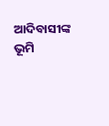ଆଦିବାସୀଙ୍କ ଭୂମି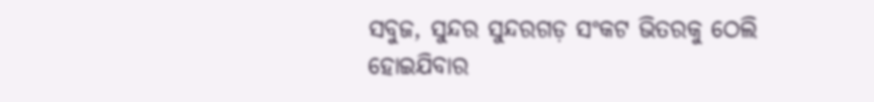ସବୁଜ, ସୁନ୍ଦର ସୁନ୍ଦରଗଡ଼ ସଂକଟ ଭିତରକୁ ଠେଲି ହୋଇଯିବାର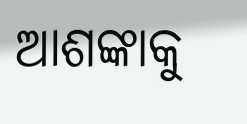ଆଶଙ୍କାକୁ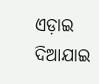ଏଡ଼ାଇ ଦିଆଯାଇ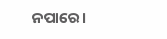ନପ‌ାରେ।